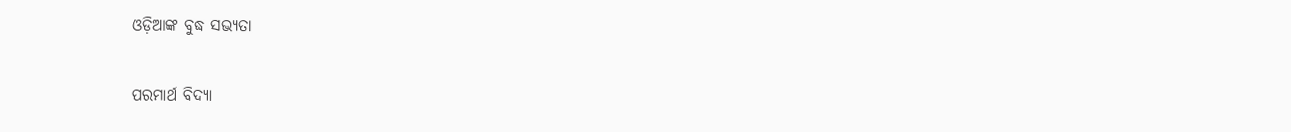ଓଡ଼ିଆଙ୍କ ବୁଦ୍ଧ ସଭ୍ୟତା

ପରମାର୍ଥ ବିଦ୍ୟା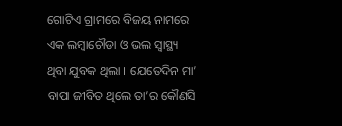ଗୋଟିଏ ଗ୍ରାମରେ ବିଜୟ ନାମରେ ଏକ ଲମ୍ବାଚୌଡା ଓ ଭଲ ସ୍ୱାସ୍ଥ୍ୟ ଥିବା ଯୁବକ ଥିଲା । ଯେତେଦିନ ମା’ ବାପା ଜୀବିତ ଥିଲେ ତା’ର କୌଣସି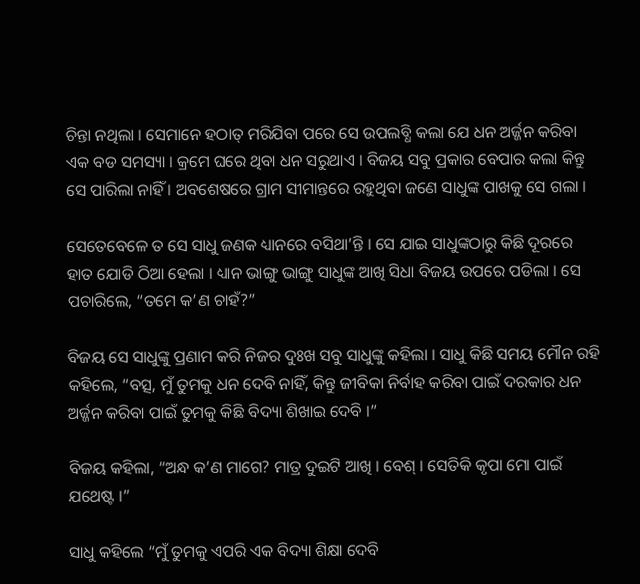ଚିନ୍ତା ନଥିଲା । ସେମାନେ ହଠାତ୍ ମରିଯିବା ପରେ ସେ ଉପଲବ୍ଧି କଲା ଯେ ଧନ ଅର୍ଜ୍ଜନ କରିବା ଏକ ବଡ ସମସ୍ୟା । କ୍ରମେ ଘରେ ଥିବା ଧନ ସରୁଥାଏ । ବିଜୟ ସବୁ ପ୍ରକାର ବେପାର କଲା କିନ୍ତୁ ସେ ପାରିଲା ନାହିଁ । ଅବଶେଷରେ ଗ୍ରାମ ସୀମାନ୍ତରେ ରହୁଥିବା ଜଣେ ସାଧୁଙ୍କ ପାଖକୁ ସେ ଗଲା ।

ସେତେବେଳେ ତ ସେ ସାଧୁ ଜଣକ ଧ୍ୟାନରେ ବସିଥା’ନ୍ତି । ସେ ଯାଇ ସାଧୁଙ୍କଠାରୁ କିଛି ଦୂରରେ ହାତ ଯୋଡି ଠିଆ ହେଲା । ଧ୍ୟାନ ଭାଙ୍ଗୁ ଭାଙ୍ଗୁ ସାଧୁଙ୍କ ଆଖି ସିଧା ବିଜୟ ଉପରେ ପଡିଲା । ସେ ପଚାରିଲେ, “ତମେ କ’ଣ ଚାହଁ?”

ବିଜୟ ସେ ସାଧୁଙ୍କୁ ପ୍ରଣାମ କରି ନିଜର ଦୁଃଖ ସବୁ ସାଧୁଙ୍କୁ କହିଲା । ସାଧୁ କିଛି ସମୟ ମୌନ ରହି କହିଲେ, “ବତ୍ସ, ମୁଁ ତୁମକୁ ଧନ ଦେବି ନାହିଁ, କିନ୍ତୁ ଜୀବିକା ନିର୍ବାହ କରିବା ପାଇଁ ଦରକାର ଧନ ଅର୍ଜ୍ଜନ କରିବା ପାଇଁ ତୁମକୁ କିଛି ବିଦ୍ୟା ଶିଖାଇ ଦେବି ।”

ବିଜୟ କହିଲା, “ଅନ୍ଧ କ’ଣ ମାଗେ? ମାତ୍ର ଦୁଇଟି ଆଖି । ବେଶ୍ । ସେତିକି କୃପା ମୋ ପାଇଁ ଯଥେଷ୍ଟ ।”

ସାଧୁ କହିଲେ “ମୁଁ ତୁମକୁ ଏପରି ଏକ ବିଦ୍ୟା ଶିକ୍ଷା ଦେବି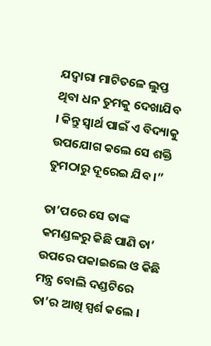ଯଦ୍ୱାରା ମାଟିତଳେ ଲୁପ୍ତ ଥିବା ଧନ ତୁମକୁ ଦେଖାଯିବ । କିନ୍ତୁ ସ୍ୱାର୍ଥ ପାଇଁ ଏ ବିଦ୍ୟାକୁ ଉପଯୋଗ କଲେ ସେ ଶକ୍ତି ତୁମଠାରୁ ଦୂରେଇ ଯିବ ।”

ତା’ପରେ ସେ ତାଙ୍କ କମଣ୍ଡଳରୁ କିଛି ପାଣି ତା’ ଉପରେ ପକାଇଲେ ଓ କିଛି ମନ୍ତ୍ର ବୋଲି ଦଣ୍ଡଟିରେ ତା’ର ଆଖି ସ୍ପର୍ଶ କଲେ ।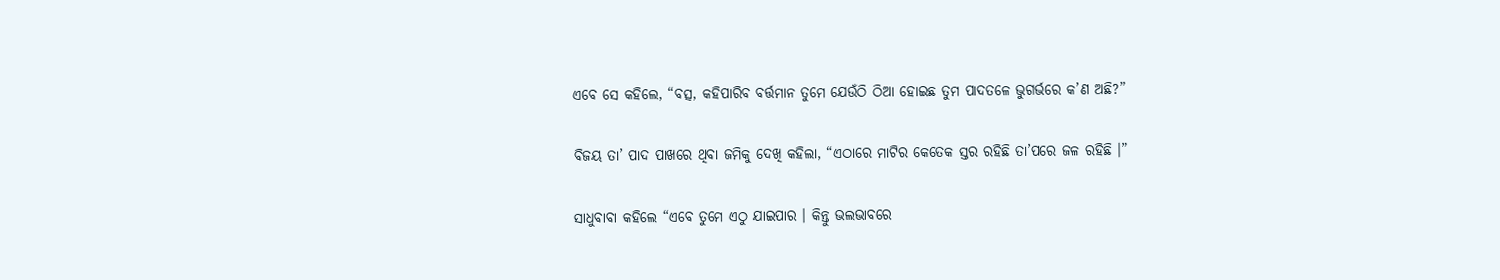ଏବେ ସେ କହିଲେ, “ବତ୍ସ, କହିପାରିବ ବର୍ତ୍ତମାନ ତୁମେ ଯେଉଁଠି ଠିଆ ହୋଇଛ ତୁମ ପାଦତଳେ ଭୁଗର୍ଭରେ କ’ଣ ଅଛି?”

ବିଜୟ ତା’ ପାଦ ପାଖରେ ଥିବା ଜମିକୁ ଦେଖି କହିଲା, “ଏଠାରେ ମାଟିର କେତେକ ସ୍ତର ରହିଛି ତା’ପରେ ଜଳ ରହିଛି ।”

ସାଧୁବାବା କହିଲେ “ଏବେ ତୁମେ ଏଠୁ ଯାଇପାର । କିନ୍ତୁ ଭଲଭାବରେ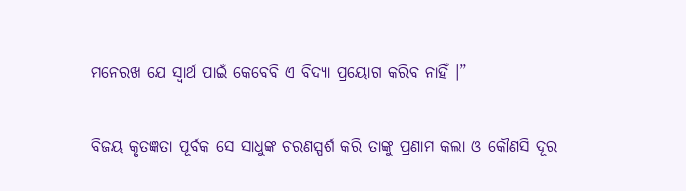ମନେରଖ ଯେ ସ୍ୱାର୍ଥ ପାଇଁ କେବେବି ଏ ବିଦ୍ୟା ପ୍ରୟୋଗ କରିବ ନାହିଁ ।”

ବିଜୟ କୃତଜ୍ଞତା ପୂର୍ବକ ସେ ସାଧୁଙ୍କ ଚରଣସ୍ପର୍ଶ କରି ତାଙ୍କୁ ପ୍ରଣାମ କଲା ଓ କୌଣସି ଦୂର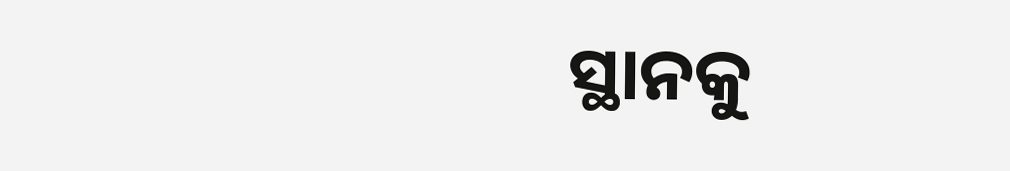ସ୍ଥାନକୁ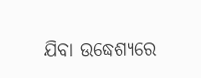ଯିବା ଉଦ୍ଧେଶ୍ୟରେ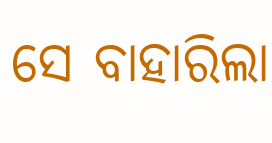ସେ ବାହାରିଲା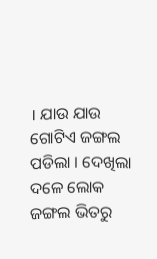। ଯାଉ ଯାଉ ଗୋଟିଏ ଜଙ୍ଗଲ ପଡିଲା । ଦେଖିଲା ଦଳେ ଲୋକ ଜଙ୍ଗଲ ଭିତରୁ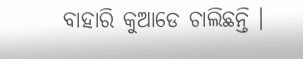ବାହାରି କୁଆଡେ ଚାଲିଛନ୍ତି ।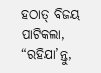ହଠାତ୍ ବିଜୟ ପାଟିକଲା, “ରହିଯା’ନ୍ତୁ,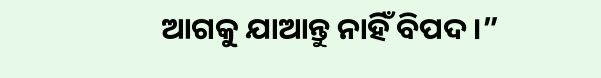ଆଗକୁ ଯାଆନ୍ତୁ ନାହିଁ ବିପଦ ।”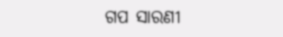ଗପ ସାରଣୀ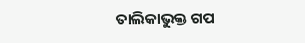ତାଲିକାଭୁକ୍ତ ଗପ